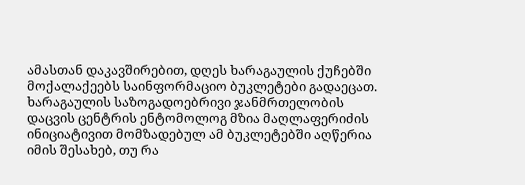ამასთან დაკავშირებით, დღეს ხარაგაულის ქუჩებში მოქალაქეებს საინფორმაციო ბუკლეტები გადაეცათ. ხარაგაულის საზოგადოებრივი ჯანმრთელობის დაცვის ცენტრის ენტომოლოგ მზია მაღლაფერიძის ინიციატივით მომზადებულ ამ ბუკლეტებში აღწერია იმის შესახებ, თუ რა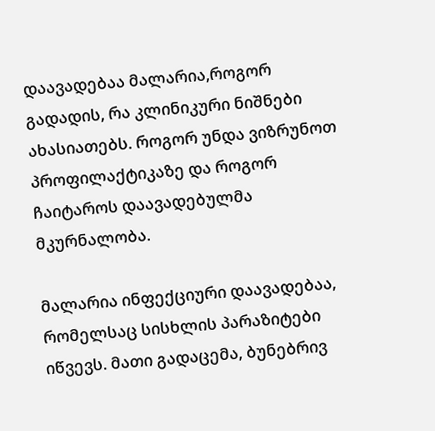დაავადებაა მალარია,როგორ გადადის, რა კლინიკური ნიშნები ახასიათებს. როგორ უნდა ვიზრუნოთ პროფილაქტიკაზე და როგორ ჩაიტაროს დაავადებულმა მკურნალობა.

მალარია ინფექციური დაავადებაა, რომელსაც სისხლის პარაზიტები იწვევს. მათი გადაცემა, ბუნებრივ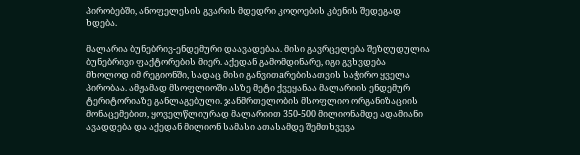პირობებში, ანოფელესის გვარის მდედრი კოღოების კბენის შედეგად ხდება.

მალარია ბუნებრივ-ენდემური დაავადებაა. მისი გავრცელება შეზღუდულია ბუნებრივი ფაქტორების მიერ. აქედან გამომდინარე, იგი გვხვდება მხოლოდ იმ რეგიონში, სადაც მისი განვითaრებისათვის საჭირო ყველა პირობაა. ამჟამად მსოფლიოში ასზე მეტი ქვეყანაა მალარიის ენდემურ ტერიტორიაზე განლაგებული. ჯანმრთელობის მსოფლიო ორგანიზაციის მონაცემებით, ყოველწლიურად მალარიით 350-500 მილიონამდე ადამიანი ავადდება და აქედან მილიონ სამასი ათასამდე შემთხვევა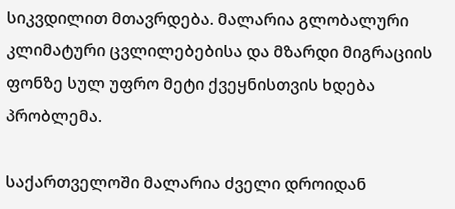სიკვდილით მთავრდება. მალარია გლობალური კლიმატური ცვლილებებისა და მზარდი მიგრაციის ფონზე სულ უფრო მეტი ქვეყნისთვის ხდება პრობლემა.

საქართველოში მალარია ძველი დროიდან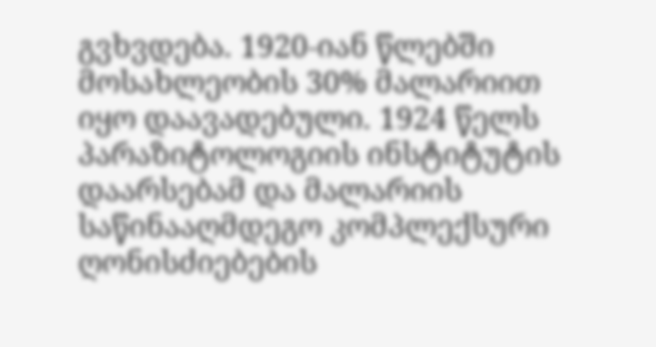გვხვდება. 1920-იან წლებში მოსახლეობის 30% მალარიით იყო დაავადებული. 1924 წელს პარაზიტოლოგიის ინსტიტუტის დაარსებამ და მალარიის საწინააღმდეგო კომპლექსური ღონისძიებების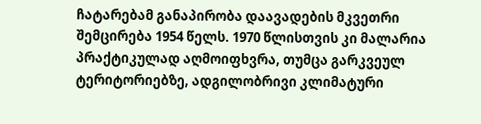ჩატარებამ განაპირობა დაავადების მკვეთრი შემცირება 1954 წელს. 1970 წლისთვის კი მალარია პრაქტიკულად აღმოიფხვრა, თუმცა გარკვეულ ტერიტორიებზე, ადგილობრივი კლიმატური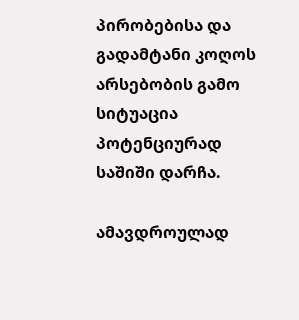პირობებისა და გადამტანი კოღოს არსებობის გამო სიტუაცია პოტენციურად საშიში დარჩა.

ამავდროულად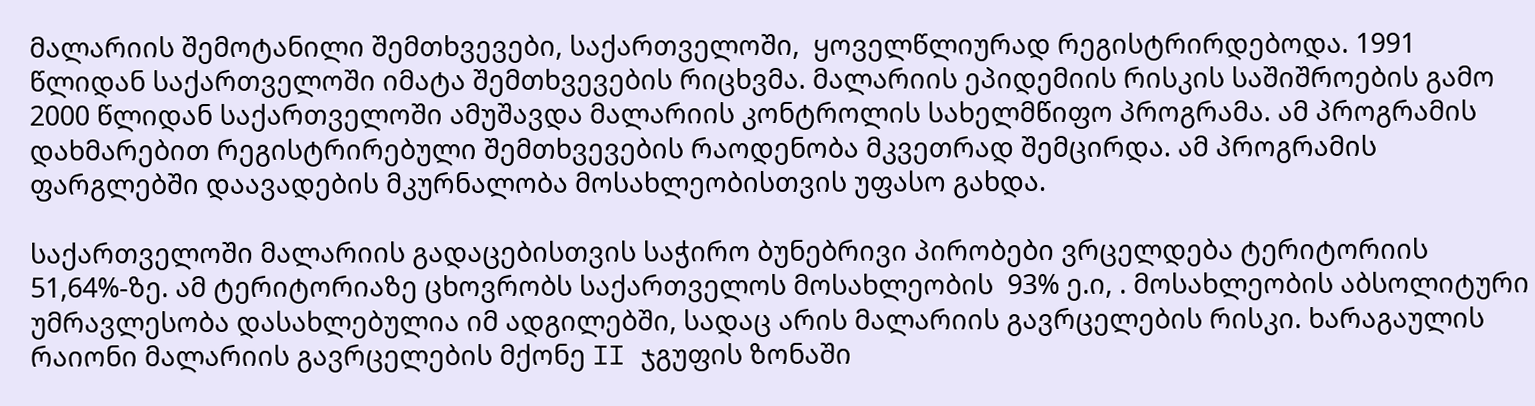მალარიის შემოტანილი შემთხვევები, საქართველოში,  ყოველწლიურად რეგისტრირდებოდა. 1991 წლიდან საქართველოში იმატა შემთხვევების რიცხვმა. მალარიის ეპიდემიის რისკის საშიშროების გამო 2000 წლიდან საქართველოში ამუშავდა მალარიის კონტროლის სახელმწიფო პროგრამა. ამ პროგრამის დახმარებით რეგისტრირებული შემთხვევების რაოდენობა მკვეთრად შემცირდა. ამ პროგრამის ფარგლებში დაავადების მკურნალობა მოსახლეობისთვის უფასო გახდა.

საქართველოში მალარიის გადაცებისთვის საჭირო ბუნებრივი პირობები ვრცელდება ტერიტორიის 51,64%-ზე. ამ ტერიტორიაზე ცხოვრობს საქართველოს მოსახლეობის  93% ე.ი, . მოსახლეობის აბსოლიტური უმრავლესობა დასახლებულია იმ ადგილებში, სადაც არის მალარიის გავრცელების რისკი. ხარაგაულის რაიონი მალარიის გავრცელების მქონე II ჯგუფის ზონაში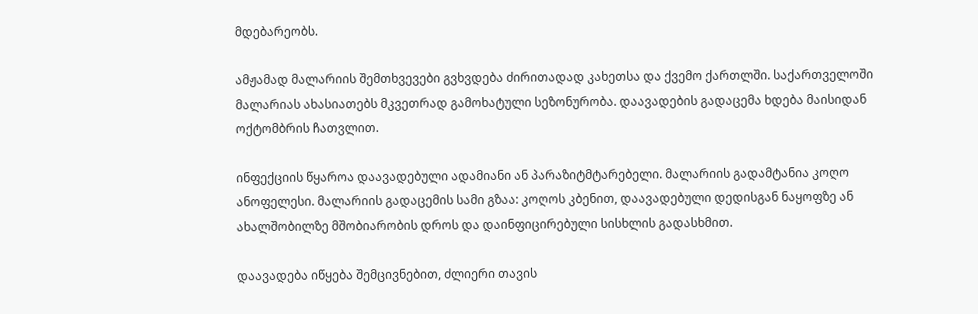მდებარეობს.

ამჟამად მალარიის შემთხვევები გვხვდება ძირითადად კახეთსა და ქვემო ქართლში. საქართველოში მალარიას ახასიათებს მკვეთრად გამოხატული სეზონურობა. დაავადების გადაცემა ხდება მაისიდან ოქტომბრის ჩათვლით.

ინფექციის წყაროა დაავადებული ადამიანი ან პარაზიტმტარებელი. მალარიის გადამტანია კოღო ანოფელესი. მალარიის გადაცემის სამი გზაა: კოღოს კბენით, დაავადებული დედისგან ნაყოფზე ან ახალშობილზე მშობიარობის დროს და დაინფიცირებული სისხლის გადასხმით.

დაავადება იწყება შემცივნებით, ძლიერი თავის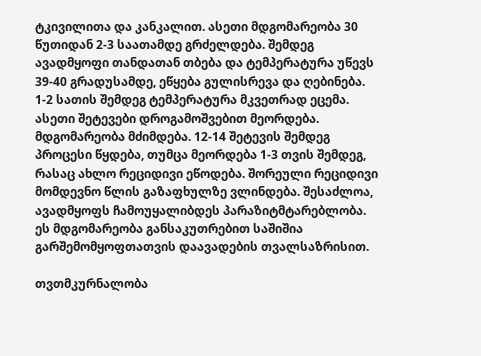ტკივილითა და კანკალით. ასეთი მდგომარეობა 30 წუთიდან 2-3 საათამდე გრძელდება. შემდეგ ავადმყოფი თანდათან თბება და ტემპერატურა უწევს 39-40 გრადუსამდე, ეწყება გულისრევა და ღებინება. 1-2 სათის შემდეგ ტემპერატურა მკვეთრად ეცემა. ასეთი შეტევები დროგამოშვებით მეორდება. მდგომარეობა მძიმდება. 12-14 შეტევის შემდეგ პროცესი წყდება, თუმცა მეორდება 1-3 თვის შემდეგ, რასაც ახლო რეციდივი ეწოდება. შორეული რეციდივი მომდევნო წლის გაზაფხულზე ვლინდება. შესაძლოა, ავადმყოფს ჩამოუყალიბდეს პარაზიტმტარებლობა. ეს მდგომარეობა განსაკუთრებით საშიშია გარშემომყოფთათვის დაავადების თვალსაზრისით.

თვთმკურნალობა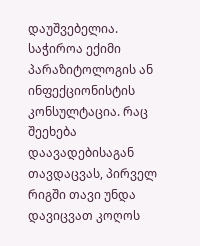დაუშვებელია. საჭიროა ექიმი პარაზიტოლოგის ან ინფექციონისტის კონსულტაცია. რაც შეეხება დაავადებისაგან თავდაცვას, პირველ რიგში თავი უნდა დავიცვათ კოღოს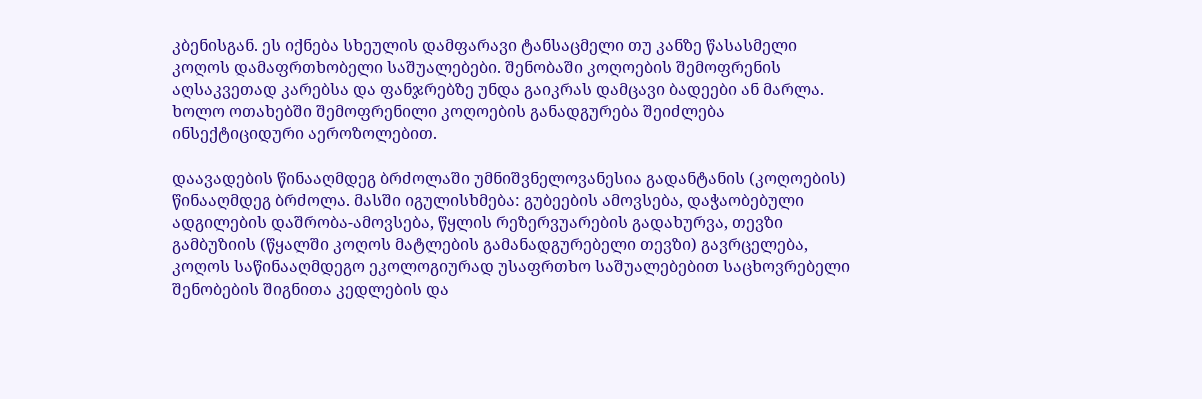კბენისგან. ეს იქნება სხეულის დამფარავი ტანსაცმელი თუ კანზე წასასმელი კოღოს დამაფრთხობელი საშუალებები. შენობაში კოღოების შემოფრენის აღსაკვეთად კარებსა და ფანჯრებზე უნდა გაიკრას დამცავი ბადეები ან მარლა. ხოლო ოთახებში შემოფრენილი კოღოების განადგურება შეიძლება ინსექტიციდური აეროზოლებით.

დაავადების წინააღმდეგ ბრძოლაში უმნიშვნელოვანესია გადანტანის (კოღოების) წინააღმდეგ ბრძოლა. მასში იგულისხმება: გუბეების ამოვსება, დაჭაობებული ადგილების დაშრობა-ამოვსება, წყლის რეზერვუარების გადახურვა, თევზი გამბუზიის (წყალში კოღოს მატლების გამანადგურებელი თევზი) გავრცელება, კოღოს საწინააღმდეგო ეკოლოგიურად უსაფრთხო საშუალებებით საცხოვრებელი შენობების შიგნითა კედლების და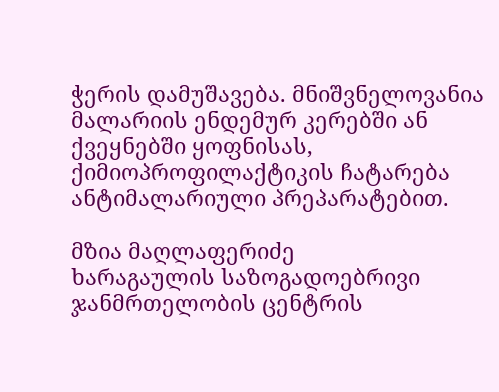ჭერის დამუშავება. მნიშვნელოვანია მალარიის ენდემურ კერებში ან ქვეყნებში ყოფნისას, ქიმიოპროფილაქტიკის ჩატარება ანტიმალარიული პრეპარატებით.

მზია მაღლაფერიძე
ხარაგაულის საზოგადოებრივი ჯანმრთელობის ცენტრის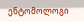ენტომოლოგი